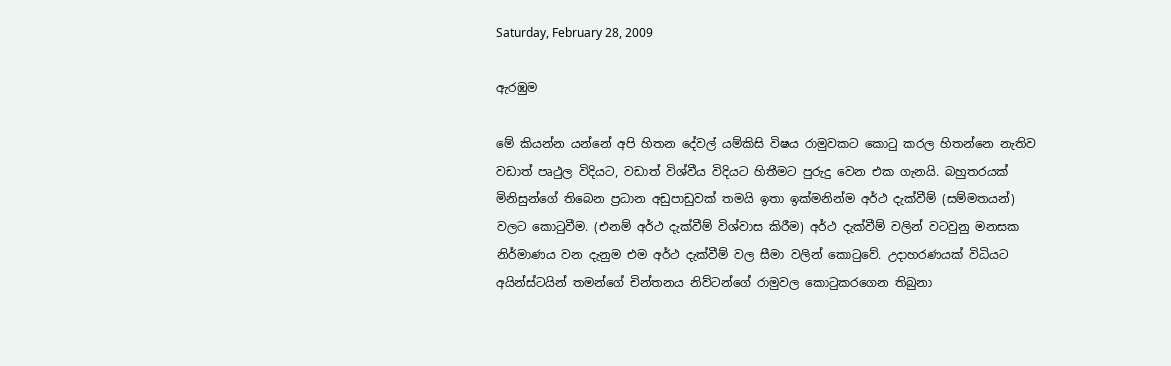Saturday, February 28, 2009

ඇරඹුම

මේ කියන්න යන්නේ අපි හිතන දේවල් යම්කිසි විෂය රාමුවකට කොටු කරල හිතන්නෙ නැතිව වඩාත් පෘථුල විදියට, වඩාත් විශ්වීය විදියට හිතීමට පුරුදු වෙන එක ගැනයි. බහුතරයක් මිනිසුන්ගේ තිබෙන ප්‍රධාන අඩුපාඩුවක් තමයි ඉතා ඉක්මනින්ම අර්ථ දැක්වීම් (සම්මතයන්) වලට කොටුවීම. (එනම් අර්ථ දැක්වීම් විශ්වාස කිරීම) අර්ථ දැක්වීම් වලින් වටවුනු මනසක නිර්මාණය වන දැනුම එම අර්ථ දැක්වීම් වල සීමා වලින් කොටුවේ. උදාහරණයක් විධියට අයින්ස්ටයින් තමන්ගේ චින්තනය නිව්ටන්ගේ රාමුවල කොටුකරගෙන තිබුනා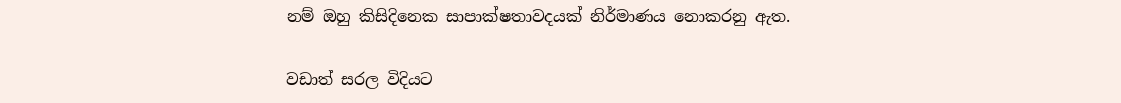නම් ඔහු කිසිදිනෙක සාපාක්ෂතාවදයක් නිර්මාණය නොකරනු ඇත.

වඩාත් සරල විදියට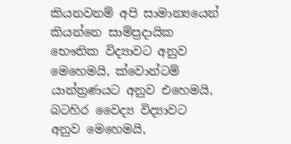කියනවනම් අපි සාමාන්‍යයෙන් කියන්නෙ සාම්ප්‍රදායික භෞතික විද්‍යාවට අනුව මෙහෙමයි, ක්වොන්ටම් යාන්ත්‍රණයට අනුව එහෙමයි, බටහිර වෛද්‍ය විද්‍යාවට අනුව මෙහෙමයි,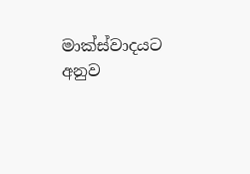මාක්ස්වාදයට අනුව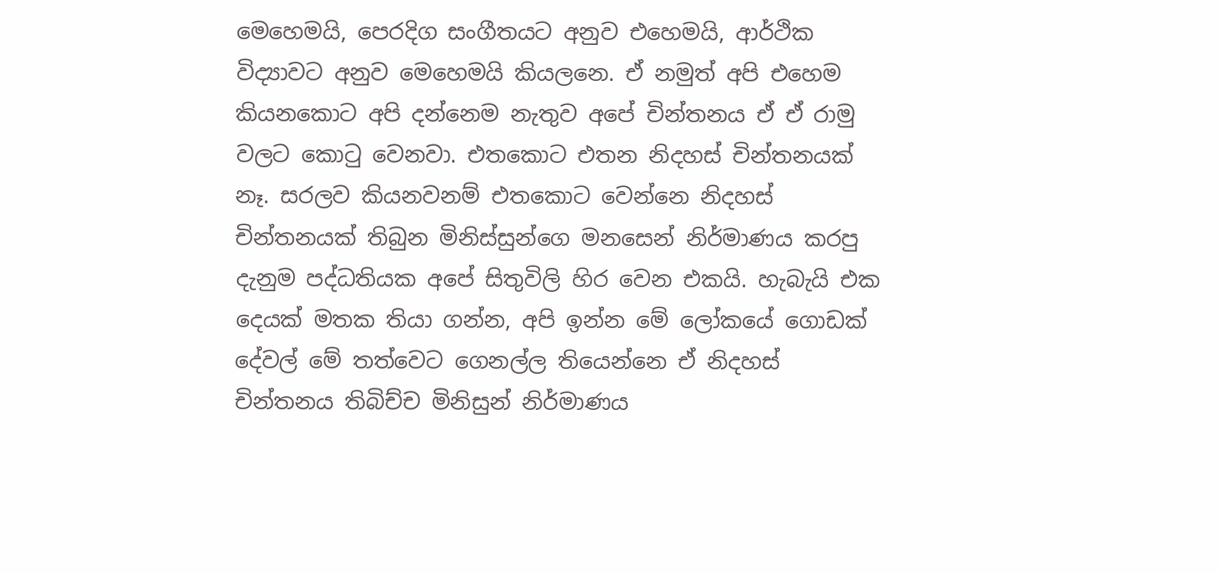මෙහෙමයි, පෙරදිග සංගීතයට අනුව එහෙමයි, ආර්ථික විද්‍යාවට අනුව මෙහෙමයි කියලනෙ. ඒ නමුත් අපි එහෙම කියනකොට අපි දන්නෙම නැතුව අපේ චින්තනය ඒ ඒ රාමු වලට කොටු වෙනවා. එතකොට එතන නිදහස් චින්තනයක් නෑ. සරලව කියනවනම් එතකොට වෙන්නෙ නිදහස් චින්තනයක් තිබුන මිනිස්සුන්ගෙ මනසෙන් නිර්මාණය කරපු දැනුම පද්ධතියක අපේ සිතුවිලි හිර වෙන එකයි. හැබැයි එක දෙයක් මතක තියා ගන්න, අපි ඉන්න මේ ලෝකයේ ගොඩක් දේවල් මේ තත්වෙට ගෙනල්ල තියෙන්නෙ ඒ නිදහස් චින්තනය තිබිච්ච මිනිසුන් නිර්මාණය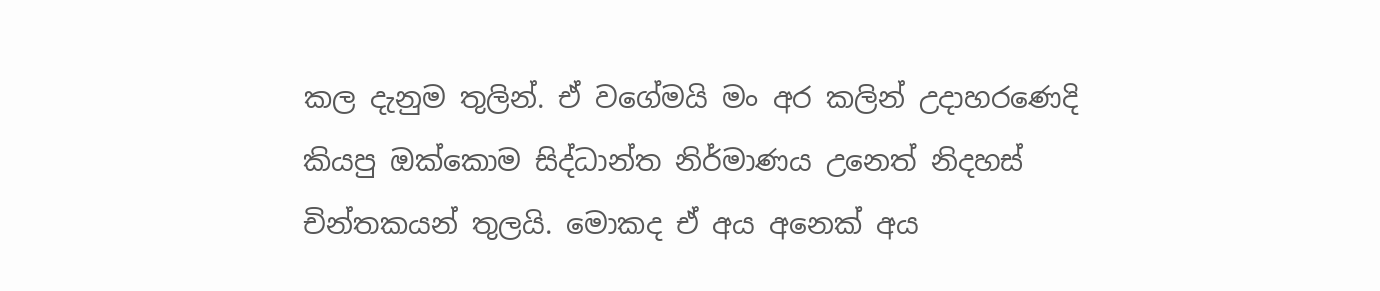කල දැනුම තුලින්. ඒ වගේමයි මං අර කලින් උදාහරණෙදි කියපු ඔක්කොම සිද්ධාන්ත නිර්මාණය උනෙත් නිදහස් චින්තකයන් තුලයි. මොකද ඒ අය අනෙක් අය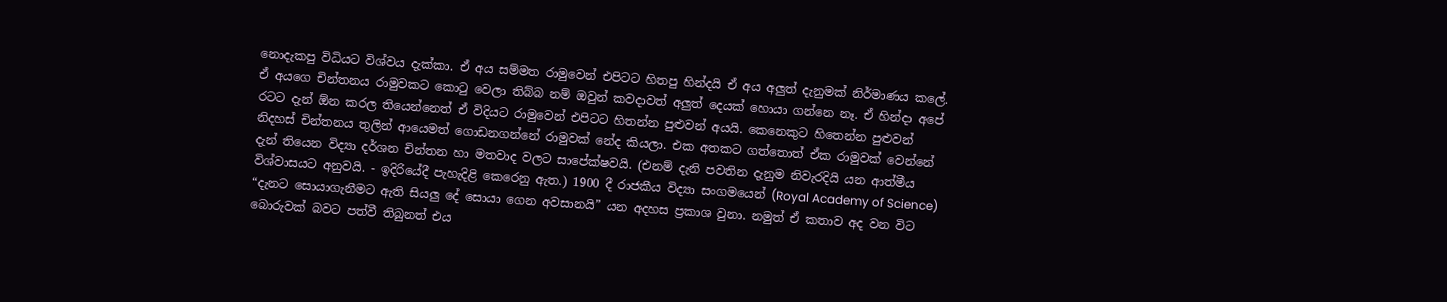නොදැකපු විධියට විශ්වය දැක්කා. ඒ අය සම්මත රාමුවෙන් එපිටට හිතපු හින්දයි ඒ අය අලුත් දැනුමක් නිර්මාණය කලේ. ඒ අයගෙ චින්තනය රාමුවකට කොටු වෙලා තිබ්බ නම් ඔවුන් කවදාවත් අලුත් දෙයක් හොයා ගන්නෙ නෑ. ඒ හින්දා අපේ රටට දැන් ඕන කරල තියෙන්නෙත් ඒ විදියට රාමුවෙන් එපිටට හිතන්න පුළුවන් අයයි. කෙනෙකුට හිතෙන්න පුළුවන් නිදහස් චින්තනය තුලින් ආයෙමත් ගොඩනගන්නේ රාමුවක් නේද කියලා. එක අතකට ගත්තොත් ඒක රාමුවක් වෙන්නේ දැන් තියෙන විද්‍යා දර්ශන චින්තන හා මතවාද වලට සාපේක්ෂවයි. (එනම් දැනි පවතින දැනුම නිවැරදියි යන ආත්මීය විශ්වාසයට අනුවයි. - ඉදිරියේදී පැහැදිළි කෙරෙනු ඇත.) 1900 දී රාජකීය විද්‍යා සංගමයෙන් (Royal Academy of Science) “දැනට සොයාගැනීමට ඇති සියලු දේ සොයා ගෙන අවසානයි” යන අදහස ප්‍රකාශ වුනා. නමුත් ඒ කතාව අද වන විට බොරුවක් බවට පත්වී තිබුනත් එය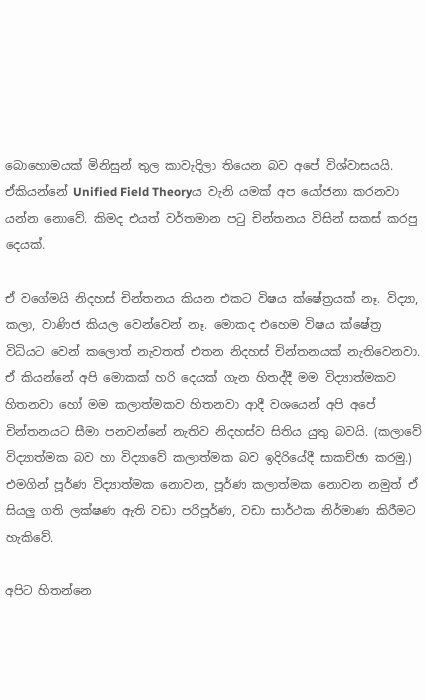බොහොමයක් මිනිසුන් තුල කාවැදිලා තියෙන බව අපේ විශ්වාසයයි. ඒකියන්නේ Unified Field Theoryය වැනි යමක් අප යෝජනා කරනවා යන්න නොවේ. කිමද එයත් වර්තමාන පටු චින්තනය විසින් සකස් කරපු දෙයක්.

ඒ වගේමයි නිදහස් චින්තනය කියන එකට විෂය ක්ෂේත්‍රයක් නෑ. විද්‍යා, කලා, වාණිජ කියල වෙන්වෙන් නෑ. මොකද එහෙම විෂය ක්ෂේත්‍ර විධියට වෙන් කලොත් නැවතත් එතන නිදහස් චින්තනයක් නැතිවෙනවා. ඒ කියන්නේ අපි මොකක් හරි දෙයක් ගැන හිතද්දී මම විද්‍යාත්මකව හිතනවා හෝ මම කලාත්මකව හිතනවා ආදී වශයෙන් අපි අපේ චින්තනයට සීමා පනවන්නේ නැතිව නිදහස්ව සිතිය යුතු බවයි. (කලාවේ විද්‍යාත්මක බව හා විද්‍යාවේ කලාත්මක බව ඉදිරියේදී සාකච්ඡා කරමු.) එමගින් පූර්ණ විද්‍යාත්මක නොවන, පූර්ණ කලාත්මක නොවන නමුත් ඒ සියලු ගති ලක්ෂණ ඇති වඩා පරිපූර්ණ, වඩා සාර්ථක නිර්මාණ කිරීමට හැකිවේ.

අපිට හිතන්නෙ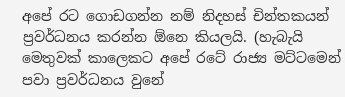අපේ රට ගොඩගන්න නම් නිදහස් චින්තකයන් ප්‍රවර්ධනය කරන්න ඕනෙ කියලයි. (හැබැයි මෙතුවක් කාලෙකට අපේ රටේ රාජ්‍ය මට්ටමෙන් පවා ප්‍රවර්ධනය වුනේ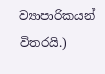ව්‍යාපාරිකයන් විතරයි.)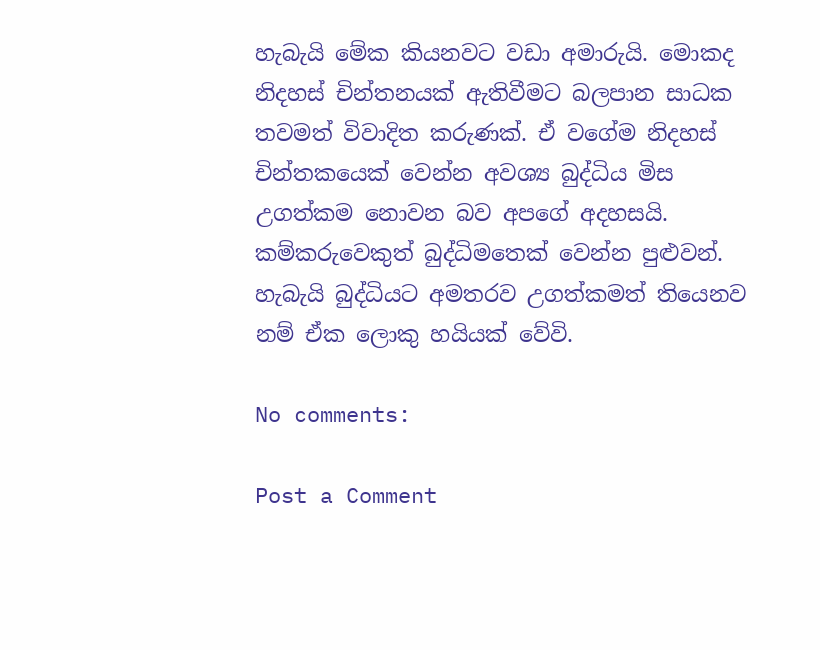හැබැයි මේක කියනවට වඩා අමාරුයි. මොකද නිදහස් චින්තනයක් ඇතිවීමට බලපාන සාධක තවමත් විවාදිත කරුණක්. ඒ වගේම නිදහස් චින්තකයෙක් වෙන්න අවශ්‍ය බුද්ධිය මිස උගත්කම නොවන බව අපගේ අදහසයි. කම්කරුවෙකුත් බුද්ධිමතෙක් වෙන්න පුළුවන්. හැබැයි බුද්ධියට අමතරව උගත්කමත් තියෙනව නම් ඒක ලොකු හයියක් වේවි.

No comments:

Post a Comment